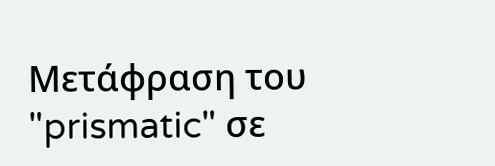Μετάφραση του "prismatic" σε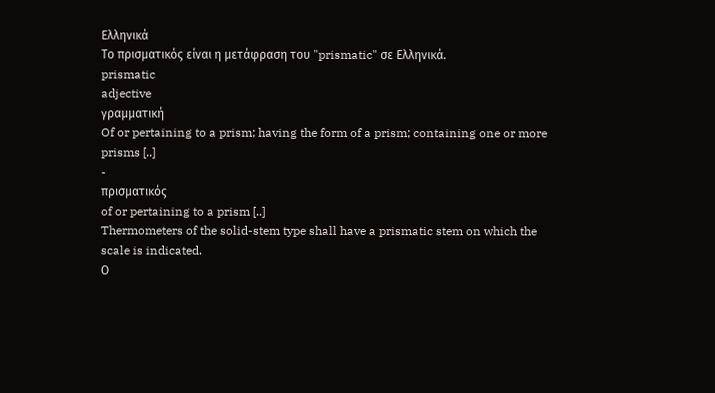Ελληνικά
Το πρισματικός είναι η μετάφραση του "prismatic" σε Ελληνικά.
prismatic
adjective
γραμματική
Of or pertaining to a prism; having the form of a prism; containing one or more prisms [..]
-
πρισματικός
of or pertaining to a prism [..]
Thermometers of the solid-stem type shall have a prismatic stem on which the scale is indicated.
Ο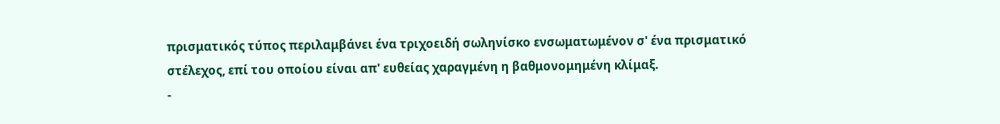πρισματικός τύπος περιλαμβάνει ένα τριχοειδή σωληνίσκο ενσωματωμένον σ' ένα πρισματικό στέλεχος, επί του οποίου είναι απ' ευθείας χαραγμένη η βαθμονομημένη κλίμαξ.
-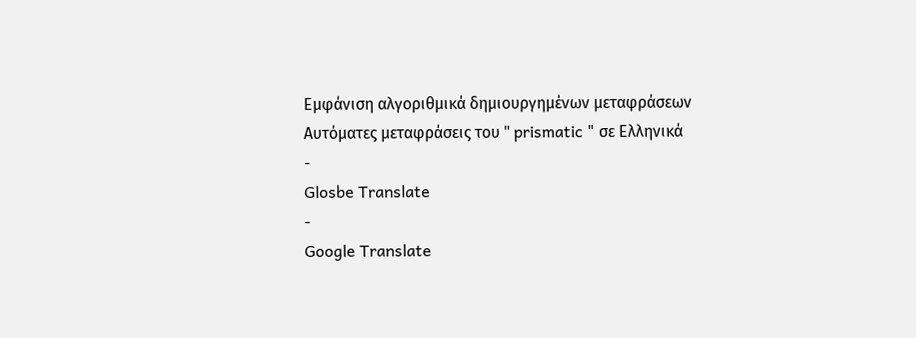Εμφάνιση αλγοριθμικά δημιουργημένων μεταφράσεων
Αυτόματες μεταφράσεις του " prismatic " σε Ελληνικά
-
Glosbe Translate
-
Google Translate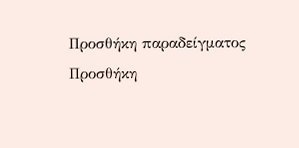Προσθήκη παραδείγματος
Προσθήκη